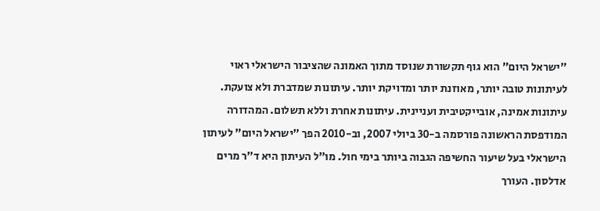"ישראל היום" הוא גוף תקשורת שנוסד מתוך האמונה שהציבור הישראלי ראוי לעיתונות טובה יותר, מאוזנת יותר ומדויקת יותר. עיתונות שמדברת ולא צועקת. עיתונות אמינה, אובייקטיבית ועניינית. עיתונות אחרת וללא תשלום. המהדורה המודפסת הראשונה פורסמה ב-30 ביולי 2007, וב-2010 הפך "ישראל היום" לעיתון הישראלי בעל שיעור החשיפה הגבוה ביותר בימי חול. מו"ל העיתון היא ד"ר מרים אדלסון. העורך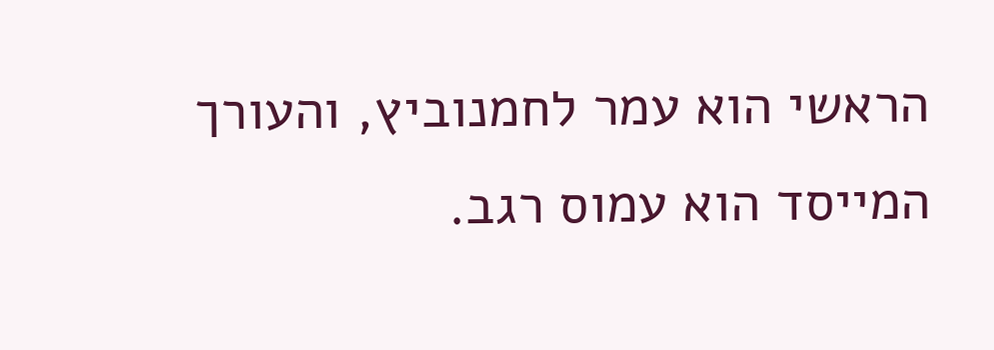הראשי הוא עמר לחמנוביץ, והעורך המייסד הוא עמוס רגב.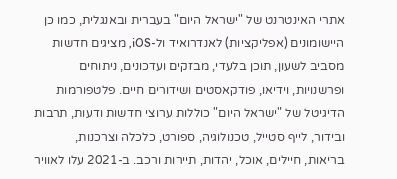אתרי האינטרנט של "ישראל היום" בעברית ובאנגלית, כמו כן היישומונים (אפליקציות) לאנדרואיד ול-iOS, מציגים חדשות מסביב לשעון, תוכן בלעדי, מבזקים ועדכונים, ניתוחים ופרשנויות, וידיאו, פודקאסטים ושידורים חיים. פלטפורמות הדיגיטל של "ישראל היום" כוללות ערוצי חדשות ודעות, תרבות ובידור, לייף סטייל, טכנולוגיה, ספורט, כלכלה וצרכנות, בריאות, חיילים, אוכל, יהדות, תיירות ורכב. ב-2021 עלו לאוויר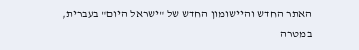האתר החדש והיישומון החדש של "ישראל היום" בעברית, במטרה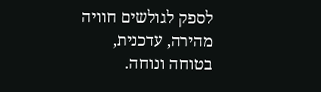לספק לגולשים חוויה מהירה, עדכנית, בטוחה ונוחה.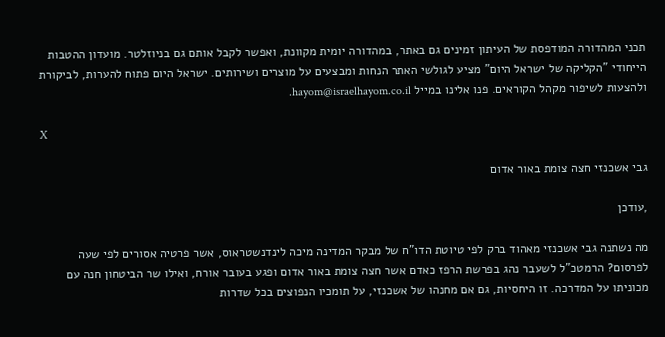תכני המהדורה המודפסת של העיתון זמינים גם באתר, במהדורה יומית מקוונת, ואפשר לקבל אותם גם בניוזלטר. מועדון ההטבות הייחודי "הקליקה של ישראל היום" מציע לגולשי האתר הנחות ומבצעים על מוצרים ושירותים. ישראל היום פתוח להערות, לביקורת ולהצעות לשיפור מקהל הקוראים. פנו אלינו במייל hayom@israelhayom.co.il.

X

גבי אשכנזי חצה צומת באור אדום

,עודכן

מה נשתנה גבי אשכנזי מאהוד ברק לפי טיוטת הדו"ח של מבקר המדינה מיכה לינדנשטראוס, אשר פרטיה אסורים לפי שעה לפרסום? הרמטכ"ל לשעבר נהג בפרשת הרפז כאדם אשר חצה צומת באור אדום ופגע בעובר אורח, ואילו שר הביטחון חנה עם מכוניתו על המדרכה. זו היחסיות, גם אם מחנהו של אשכנזי, על תומכיו הנפוצים בכל שדרות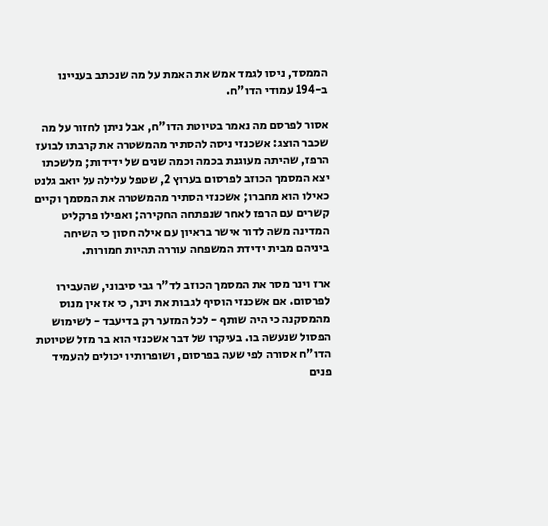הממסד, ניסו לגמד אמש את האמת על מה שנכתב בעניינו ב-194 עמודי הדו"ח.

אסור לפרסם מה נאמר בטיוטת הדו"ח, אבל ניתן לחזור על מה שכבר הוצג: אשכנזי ניסה להסתיר מהמשטרה את קרבתו לבועז הרפז, שהיתה מעוגנת בכמה וכמה שנים של ידידות; מלשכתו יצא המסמך הכוזב לפרסום בערוץ 2, שטפל עלילה על יואב גלנט כאילו הוא מחברו; אשכנזי הסתיר מהמשטרה את המסמך וקיים קשרים עם הרפז לאחר שנפתחה החקירה; ואפילו פרקליט המדינה משה לדור אישר בראיון עם אילה חסון כי השיחה ביניהם מבית ידידת המשפחה עוררה תהיות חמורות.

ארז וינר מסר את המסמך הכוזב לד"ר גבי סיבוני, שהעבירו לפרסום. אם אשכנזי הוסיף לגבות את וינר, כי אז אין מנוס מהמסקנה כי היה שותף - לכל המזער רק בדיעבד - לשימוש הפסול שנעשה בו. בעיקרו של דבר אשכנזי הוא בר מזל שטיוטת הדו"ח אסורה לפי שעה בפרסום, ושופרותיו יכולים להעמיד פנים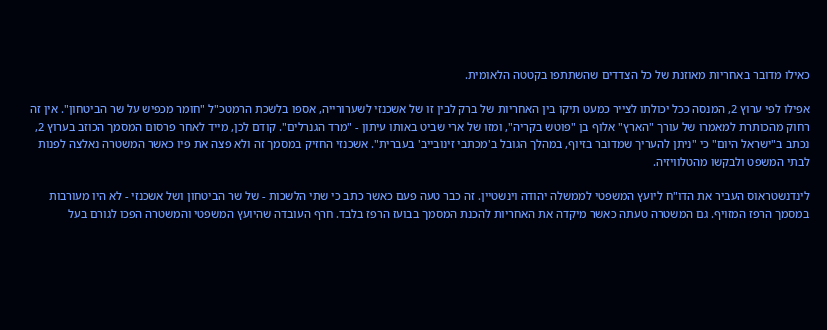כאילו מדובר באחריות מאוזנת של כל הצדדים שהשתתפו בקטטה הלאומית.

אפילו לפי ערוץ 2, המנסה ככל יכולתו לצייר כמעט תיקו בין האחריות של ברק לבין זו של אשכנזי לשערורייה, אספו בלשכת הרמטכ"ל "חומר מכפיש על שר הביטחון". אין זה רחוק מהכותרת למאמרו של עורך "הארץ" אלוף בן "פוטש בקריה", ומזו של ארי שביט באותו עיתון - "מרד הגנרלים". קודם לכן, מייד לאחר פרסום המסמך הכוזב בערוץ 2, נכתב ב"ישראל היום" כי "ניתן להעריך שמדובר בזיוף, במהלך הגובל ב'מכתבי זינובייב' בעברית". אשכנזי החזיק במסמך זה ולא פצה את פיו כאשר המשטרה נאלצה לפנות לבתי המשפט ולבקשו מהטלוויזיה.

לינדנשטראוס העביר את הדו"ח ליועץ המשפטי לממשלה יהודה וינשטיין. זה כבר טעה פעם כאשר כתב כי שתי הלשכות - של שר הביטחון ושל אשכנזי - לא היו מעורבות במסמך הרפז המזויף. גם המשטרה טעתה כאשר מיקדה את האחריות להכנת המסמך בבועז הרפז בלבד. חרף העובדה שהיועץ המשפטי והמשטרה הפכו לגורם בעל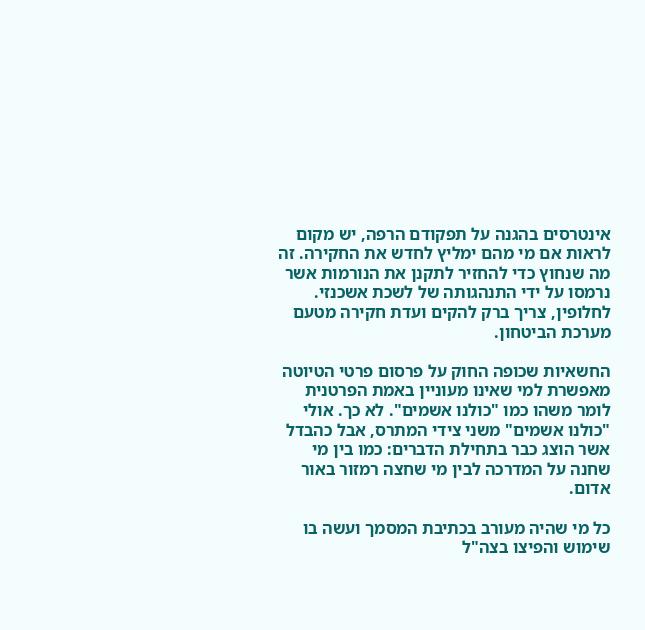אינטרסים בהגנה על תפקודם הרפה, יש מקום לראות אם מי מהם ימליץ לחדש את החקירה. זה מה שנחוץ כדי להחזיר לתקנן את הנורמות אשר נרמסו על ידי התנהגותה של לשכת אשכנזי. לחלופין, צריך ברק להקים ועדת חקירה מטעם מערכת הביטחון.

החשאיות שכופה החוק על פרסום פרטי הטיוטה מאפשרת למי שאינו מעוניין באמת הפרטנית לומר משהו כמו "כולנו אשמים". לא כך. אולי "כולנו אשמים" משני צידי המתרס, אבל כהבדל אשר הוצג כבר בתחילת הדברים: כמו בין מי שחנה על המדרכה לבין מי שחצה רמזור באור אדום.

כל מי שהיה מעורב בכתיבת המסמך ועשה בו שימוש והפיצו בצה"ל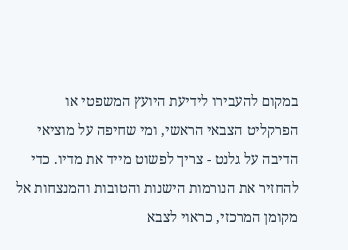במקום להעבירו לידיעת היועץ המשפטי או הפרקליט הצבאי הראשי, ומי שחיפה על מוציאי הדיבה על גלנט - צריך לפשוט מייד את מדיו. כדי להחזיר את הנורמות הישנות והטובות והמנצחות אל מקומן המרכזי, כראוי לצבא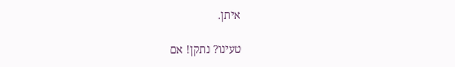איתן.

טעינו? נתקן! אם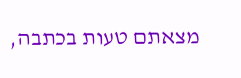מצאתם טעות בכתבה,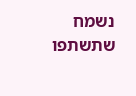נשמח שתשתפו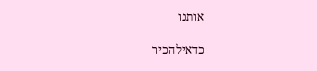אותנו

כדאילהכיר